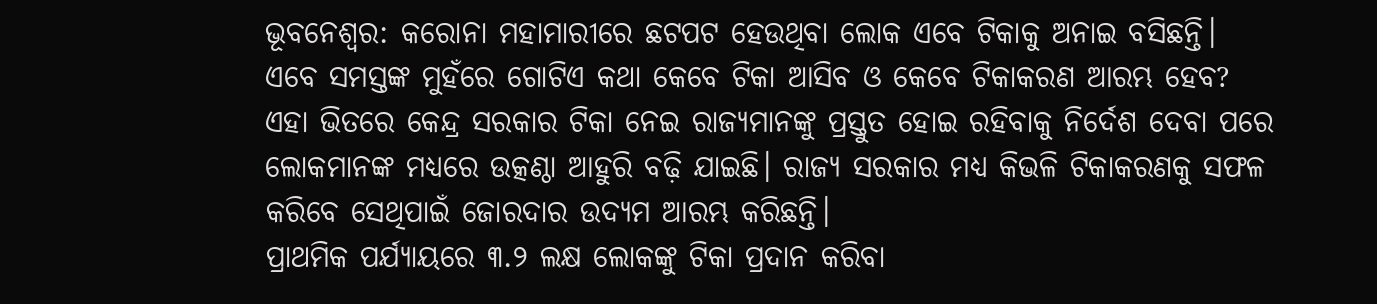ଭୂବନେଶ୍ବର: କରୋନା ମହାମାରୀରେ ଛଟପଟ ହେଉଥିବା ଲୋକ ଏବେ ଟିକାକୁ ଅନାଇ ବସିଛନ୍ତି। ଏବେ ସମସ୍ତଙ୍କ ମୁହଁରେ ଗୋଟିଏ କଥା କେବେ ଟିକା ଆସିବ ଓ କେବେ ଟିକାକରଣ ଆରମ୍ଭ ହେବ? ଏହା ଭିତରେ କେନ୍ଦ୍ର ସରକାର ଟିକା ନେଇ ରାଜ୍ୟମାନଙ୍କୁ ପ୍ରସ୍ତୁତ ହୋଇ ରହିବାକୁ ନିର୍ଦେଶ ଦେବା ପରେ ଲୋକମାନଙ୍କ ମଧ୍ୟରେ ଉତ୍କଣ୍ଠା ଆହୁରି ବଢ଼ି ଯାଇଛି। ରାଜ୍ୟ ସରକାର ମଧ୍ୟ କିଭଳି ଟିକାକରଣକୁ ସଫଳ କରିବେ ସେଥିପାଇଁ ଜୋରଦାର ଉଦ୍ୟମ ଆରମ୍ଭ କରିଛନ୍ତି।
ପ୍ରାଥମିକ ପର୍ଯ୍ୟାୟରେ ୩.୨ ଲକ୍ଷ ଲୋକଙ୍କୁ ଟିକା ପ୍ରଦାନ କରିବା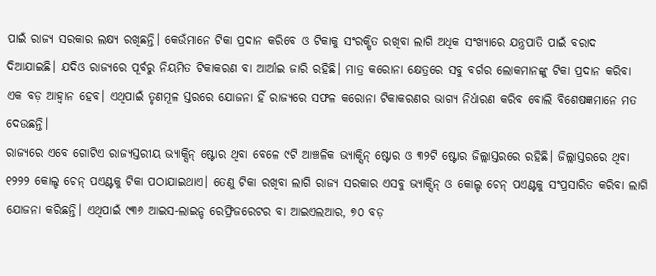ପାଇଁ ରାଜ୍ୟ ସରକାର ଲକ୍ଷ୍ୟ ରଖିଛନ୍ତି। କେଉଁମାନେ ଟିକା ପ୍ରଦାନ କରିବେ ଓ ଟିକାକୁ ସଂରକ୍ଷିତ ରଖିବା ଲାଗି ଅଧିକ ସଂଖ୍ୟାରେ ଯନ୍ତ୍ରପାତି ପାଇଁ ବରାଦ ଦିଆଯାଇଛି। ଯଦିଓ ରାଜ୍ୟରେ ପୂର୍ବରୁ ନିୟମିତ ଟିକାକରଣ ବା ଆର୍ଆଇ ଜାରି ରହିଛି। ମାତ୍ର କରୋନା କ୍ଷେତ୍ରରେ ସବୁ ବର୍ଗର ଲୋକମାନଙ୍କୁ ଟିକା ପ୍ରଦାନ କରିବା ଏକ ବଡ଼ ଆହ୍ବାନ ହେବ। ଏଥିପାଇଁ ତୃଣମୂଳ ସ୍ତରରେ ଯୋଜନା ହିଁ ରାଜ୍ୟରେ ସଫଳ କରୋନା ଟିକାକରଣର ଭାଗ୍ୟ ନିର୍ଧାରଣ କରିବ ବୋଲି ବିଶେଷଜ୍ଞମାନେ ମତ ଦେଉଛନ୍ତି।
ରାଜ୍ୟରେ ଏବେ ଗୋଟିଏ ରାଜ୍ୟସ୍ତରୀୟ ଭ୍ୟାକ୍ସିନ୍ ଷ୍ଟୋର ଥିବା ବେଳେ ୯ଟି ଆଞ୍ଚଳିକ ଭ୍ୟାକ୍ସିନ୍ ଷ୍ଟୋର ଓ ୩୨ଟି ଷ୍ଟୋର ଜିଲ୍ଲାସ୍ତରରେ ରହିଛି। ଜିଲ୍ଲାସ୍ତରରେ ଥିବା ୧୨୨୨ କୋଲ୍ଡ ଚେନ୍ ପଏଣ୍ଟକୁ ଟିକା ପଠାଯାଇଥାଏ। ତେଣୁ ଟିକା ରଖିବା ଲାଗି ରାଜ୍ୟ ସରକାର ଏସବୁ ଭ୍ୟାକ୍ସିନ୍ ଓ କୋଲ୍ଡ ଚେନ୍ ପଏଣ୍ଟକୁ ସଂପ୍ରସାରିତ କରିବା ଲାଗି ଯୋଜନା କରିଛନ୍ତି। ଏଥିପାଇଁ ୯୩୬ ଆଇସ-ଲାଇନ୍ଡ ରେଫ୍ରିଜରେଟର ବା ଆଇଏଲଆର, ୭୦ ବଡ଼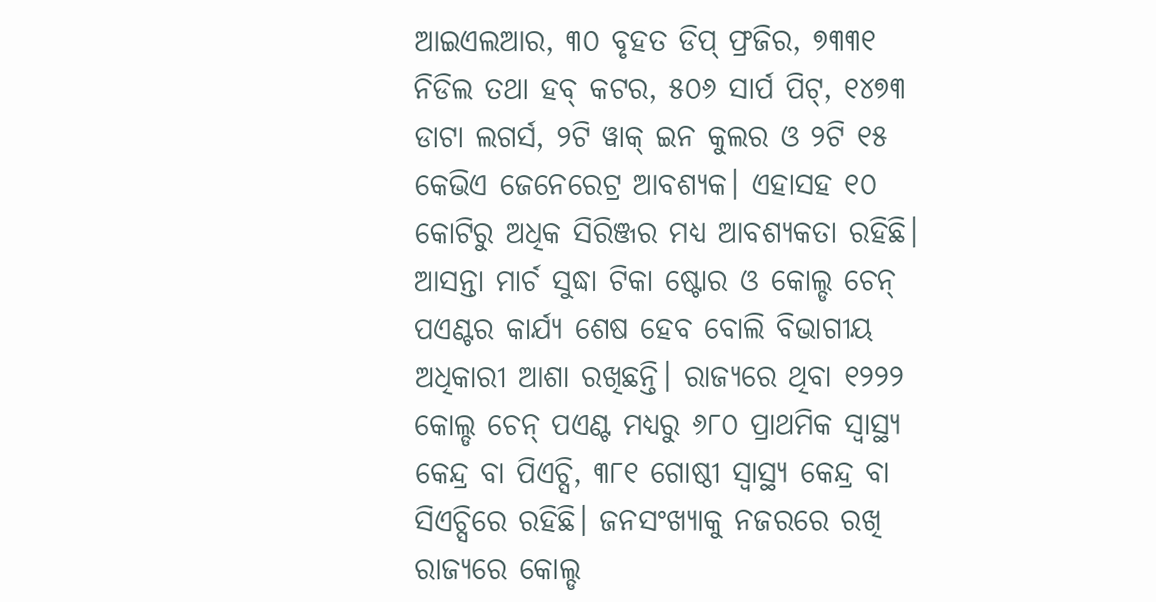ଆଇଏଲଆର, ୩୦ ବୃହତ ଡିପ୍ ଫ୍ରଜିର, ୭୩୩୧ ନିଡିଲ ତଥା ହବ୍ କଟର, ୫୦୬ ସାର୍ପ ପିଟ୍, ୧୪୭୩ ଡାଟା ଲଗର୍ସ, ୨ଟି ୱାକ୍ ଇନ କୁଲର ଓ ୨ଟି ୧୫ କେଭିଏ ଜେନେରେଟ୍ର ଆବଶ୍ୟକ। ଏହାସହ ୧୦ କୋଟିରୁ ଅଧିକ ସିରିଞ୍ଜର ମଧ୍ୟ ଆବଶ୍ୟକତା ରହିଛି। ଆସନ୍ତା ମାର୍ଚ ସୁଦ୍ଧା ଟିକା ଷ୍ଟୋର ଓ କୋଲ୍ଡ ଚେନ୍ ପଏଣ୍ଟର କାର୍ଯ୍ୟ ଶେଷ ହେବ ବୋଲି ବିଭାଗୀୟ ଅଧିକାରୀ ଆଶା ରଖିଛନ୍ତି। ରାଜ୍ୟରେ ଥିବା ୧୨୨୨ କୋଲ୍ଡ ଚେନ୍ ପଏଣ୍ଟ ମଧ୍ୟରୁ ୬୮୦ ପ୍ରାଥମିକ ସ୍ବାସ୍ଥ୍ୟ କେନ୍ଦ୍ର ବା ପିଏଚ୍ସି, ୩୮୧ ଗୋଷ୍ଠୀ ସ୍ବାସ୍ଥ୍ୟ କେନ୍ଦ୍ର ବା ସିଏଚ୍ସିରେ ରହିଛି। ଜନସଂଖ୍ୟାକୁ ନଜରରେ ରଖି ରାଜ୍ୟରେ କୋଲ୍ଡ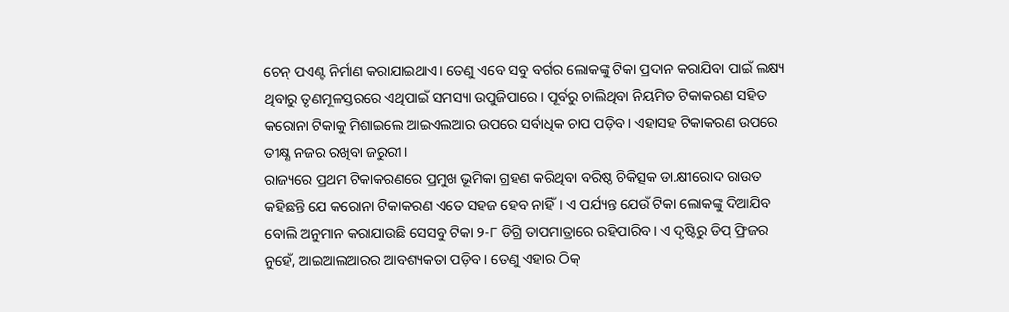ଚେନ୍ ପଏଣ୍ଟ ନିର୍ମାଣ କରାଯାଇଥାଏ। ତେଣୁ ଏବେ ସବୁ ବର୍ଗର ଲୋକଙ୍କୁ ଟିକା ପ୍ରଦାନ କରାଯିବା ପାଇଁ ଲକ୍ଷ୍ୟ ଥିବାରୁ ତୃଣମୂଳସ୍ତରରେ ଏଥିପାଇଁ ସମସ୍ୟା ଉପୁଜିପାରେ। ପୂର୍ବରୁ ଚାଲିଥିବା ନିୟମିତ ଟିକାକରଣ ସହିତ କରୋନା ଟିକାକୁ ମିଶାଇଲେ ଆଇଏଲଆର ଉପରେ ସର୍ବାଧିକ ଚାପ ପଡ଼ିବ। ଏହାସହ ଟିକାକରଣ ଉପରେ ତୀକ୍ଷ୍ଣ ନଜର ରଖିବା ଜରୁରୀ।
ରାଜ୍ୟରେ ପ୍ରଥମ ଟିକାକରଣରେ ପ୍ରମୁଖ ଭୂମିକା ଗ୍ରହଣ କରିଥିବା ବରିଷ୍ଠ ଚିକିତ୍ସକ ଡା.କ୍ଷୀରୋଦ ରାଉତ କହିଛନ୍ତି ଯେ କରୋନା ଟିକାକରଣ ଏତେ ସହଜ ହେବ ନାହିଁ। ଏ ପର୍ଯ୍ୟନ୍ତ ଯେଉଁ ଟିକା ଲୋକଙ୍କୁ ଦିଆଯିବ ବୋଲି ଅନୁମାନ କରାଯାଉଛି ସେସବୁ ଟିକା ୨-୮ ଡିଗ୍ରି ତାପମାତ୍ରାରେ ରହିପାରିବ। ଏ ଦୃଷ୍ଟିରୁ ଡିପ୍ ଫ୍ରିଜର ନୁହେଁ, ଆଇଆଲଆରର ଆବଶ୍ୟକତା ପଡ଼ିବ। ତେଣୁ ଏହାର ଠିକ୍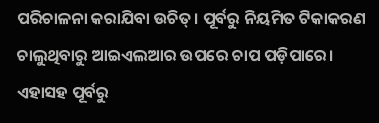ପରିଚାଳନା କରାଯିବା ଉଚିତ୍। ପୂର୍ବରୁ ନିୟମିତ ଟିକାକରଣ ଚାଲୁଥିବାରୁ ଆଇଏଲଆର ଉପରେ ଚାପ ପଡ଼ିପାରେ। ଏହାସହ ପୂର୍ବରୁ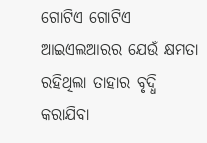ଗୋଟିଏ ଗୋଟିଏ ଆଇଏଲଆରର ଯେଉଁ କ୍ଷମତା ରହିଥିଲା ତାହାର ବୃଦ୍ଧି କରାଯିବା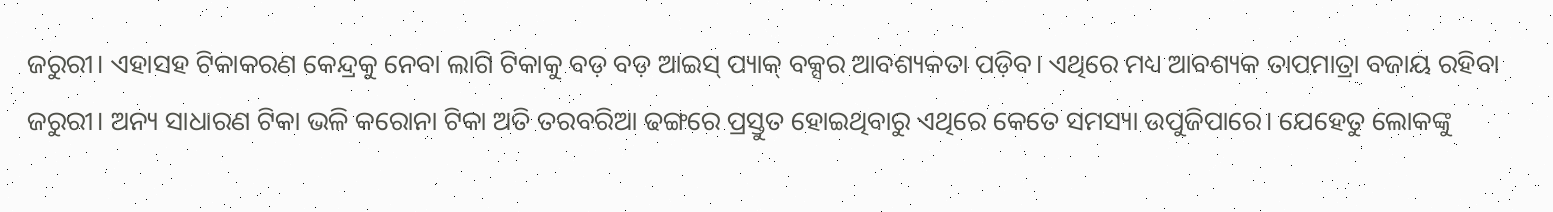ଜରୁରୀ। ଏହାସହ ଟିକାକରଣ କେନ୍ଦ୍ରକୁ ନେବା ଲାଗି ଟିକାକୁ ବଡ଼ ବଡ଼ ଆଇସ୍ ପ୍ୟାକ୍ ବକ୍ସର ଆବଶ୍ୟକତା ପଡ଼ିବ। ଏଥିରେ ମଧ୍ୟ ଆବଶ୍ୟକ ତାପମାତ୍ରା ବଜାୟ ରହିବା ଜରୁରୀ। ଅନ୍ୟ ସାଧାରଣ ଟିକା ଭଳି କରୋନା ଟିକା ଅତି ତରବରିଆ ଢଙ୍ଗରେ ପ୍ରସ୍ତୁତ ହୋଇଥିବାରୁ ଏଥିରେ କେତେ ସମସ୍ୟା ଉପୁଜିପାରେ। ଯେହେତୁ ଲୋକଙ୍କୁ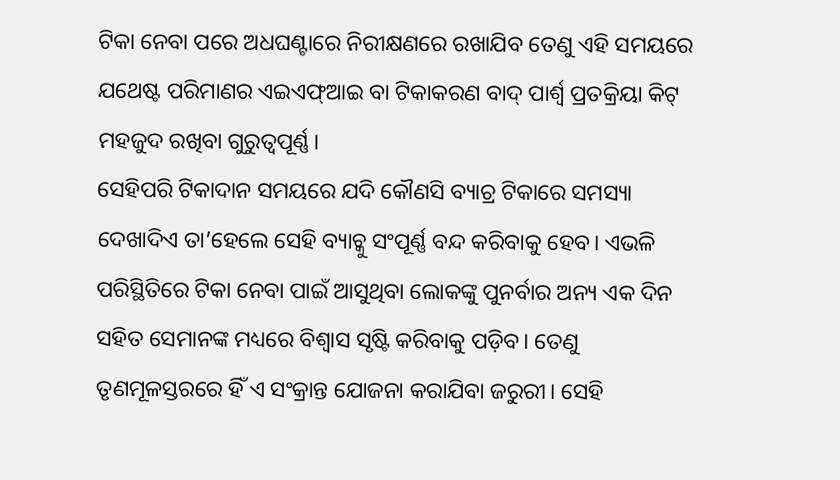ଟିକା ନେବା ପରେ ଅଧଘଣ୍ଟାରେ ନିରୀକ୍ଷଣରେ ରଖାଯିବ ତେଣୁ ଏହି ସମୟରେ ଯଥେଷ୍ଟ ପରିମାଣର ଏଇଏଫ୍ଆଇ ବା ଟିକାକରଣ ବାଦ୍ ପାର୍ଶ୍ବ ପ୍ରତକ୍ରିୟା କିଟ୍ ମହଜୁଦ ରଖିବା ଗୁରୁତ୍ବପୂର୍ଣ୍ଣ।
ସେହିପରି ଟିକାଦାନ ସମୟରେ ଯଦି କୌଣସି ବ୍ୟାଚ୍ର ଟିକାରେ ସମସ୍ୟା ଦେଖାଦିଏ ତା’ହେଲେ ସେହି ବ୍ୟାଚ୍କୁ ସଂପୂର୍ଣ୍ଣ ବନ୍ଦ କରିବାକୁ ହେବ। ଏଭଳି ପରିସ୍ଥିତିରେ ଟିକା ନେବା ପାଇଁ ଆସୁଥିବା ଲୋକଙ୍କୁ ପୁନର୍ବାର ଅନ୍ୟ ଏକ ଦିନ ସହିତ ସେମାନଙ୍କ ମଧ୍ୟରେ ବିଶ୍ବାସ ସୃଷ୍ଟି କରିବାକୁ ପଡ଼ିବ। ତେଣୁ ତୃଣମୂଳସ୍ତରରେ ହିଁ ଏ ସଂକ୍ରାନ୍ତ ଯୋଜନା କରାଯିବା ଜରୁରୀ। ସେହି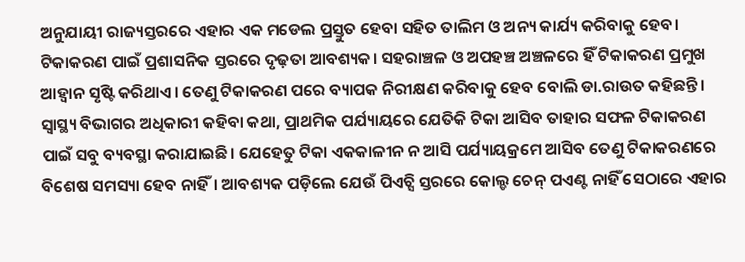ଅନୁଯାୟୀ ରାଜ୍ୟସ୍ତରରେ ଏହାର ଏକ ମଡେଲ ପ୍ରସ୍ତୁତ ହେବା ସହିତ ତାଲିମ ଓ ଅନ୍ୟ କାର୍ଯ୍ୟ କରିବାକୁ ହେବ। ଟିକାକରଣ ପାଇଁ ପ୍ରଶାସନିକ ସ୍ତରରେ ଦୃଢ଼ତା ଆବଶ୍ୟକ। ସହରାଞ୍ଚଳ ଓ ଅପହଞ୍ଚ ଅଞ୍ଚଳରେ ହିଁ ଟିକାକରଣ ପ୍ରମୁଖ ଆହ୍ବାନ ସୃଷ୍ଟି କରିଥାଏ। ତେଣୁ ଟିକାକରଣ ପରେ ବ୍ୟାପକ ନିରୀକ୍ଷଣ କରିବାକୁ ହେବ ବୋଲି ଡା.ରାଉତ କହିଛନ୍ତି।
ସ୍ବାସ୍ଥ୍ୟ ବିଭାଗର ଅଧିକାରୀ କହିବା କଥା, ପ୍ରାଥମିକ ପର୍ଯ୍ୟାୟରେ ଯେତିକି ଟିକା ଆସିବ ତାହାର ସଫଳ ଟିକାକରଣ ପାଇଁ ସବୁ ବ୍ୟବସ୍ଥା କରାଯାଇଛି। ଯେହେତୁ ଟିକା ଏକକାଳୀନ ନ ଆସି ପର୍ଯ୍ୟାୟକ୍ରମେ ଆସିବ ତେଣୁ ଟିକାକରଣରେ ବିଶେଷ ସମସ୍ୟା ହେବ ନାହିଁ। ଆବଶ୍ୟକ ପଡ଼ିଲେ ଯେଉଁ ପିଏଚ୍ସି ସ୍ତରରେ କୋଲ୍ଡ ଚେନ୍ ପଏଣ୍ଟ ନାହିଁ ସେଠାରେ ଏହାର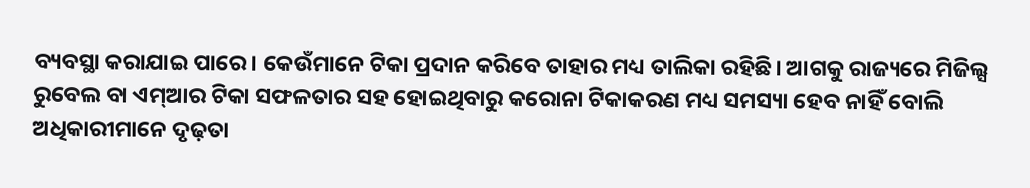ବ୍ୟବସ୍ଥା କରାଯାଇ ପାରେ। କେଉଁମାନେ ଟିକା ପ୍ରଦାନ କରିବେ ତାହାର ମଧ୍ୟ ତାଲିକା ରହିଛି। ଆଗକୁ ରାଜ୍ୟରେ ମିଜିଲ୍ସ ରୁବେଲ ବା ଏମ୍ଆର ଟିକା ସଫଳତାର ସହ ହୋଇଥିବାରୁ କରୋନା ଟିକାକରଣ ମଧ୍ୟ ସମସ୍ୟା ହେବ ନାହିଁ ବୋଲି ଅଧିକାରୀମାନେ ଦୃଢ଼ତା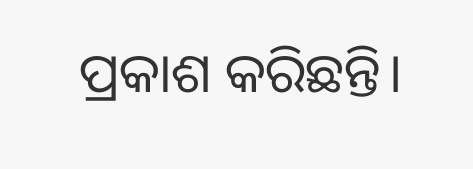ପ୍ରକାଶ କରିଛନ୍ତି।